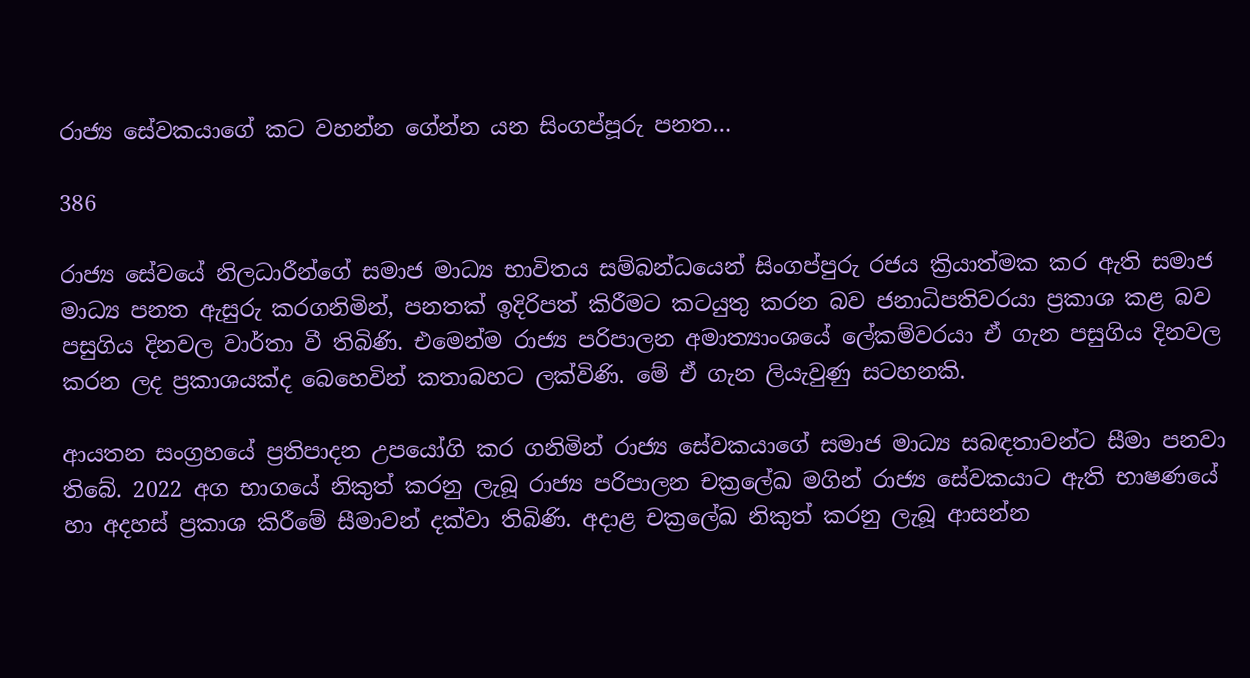රාජ්‍ය සේවකයාගේ කට වහන්න ගේන්න යන සිංගප්පූරු පනත…

386

රාජ්‍ය සේවයේ නිලධාරීන්ගේ සමාජ මාධ්‍ය භාවිතය සම්බන්ධයෙන් සිංගප්පුරු රජය ක්‍රියාත්මක කර ඇති සමාජ මාධ්‍ය පනත ඇසුරු කරගනිමින්, පනතක් ඉදිරිපත් කිරීමට කටයුතු කරන බව ජනාධිපතිවරයා ප්‍රකාශ කළ බව පසුගිය දිනවල වාර්තා වී තිබිණි. එමෙන්ම රාජ්‍ය පරිපාලන අමාත්‍යාංශයේ ලේකම්වරයා ඒ ගැන පසුගිය දිනවල කරන ලද ප්‍රකාශයක්ද බෙහෙවින් කතාබහට ලක්විණි. මේ ඒ ගැන ලියැවුණු සටහනකි.

ආයතන සංග්‍රහයේ ප්‍රතිපාදන උපයෝගි කර ගනිමින් රාජ්‍ය සේවකයාගේ සමාජ මාධ්‍ය සබඳතාවන්ට සීමා පනවා තිබේ. 2022 අග භාගයේ නිකුත් කරනු ලැබූ රාජ්‍ය පරිපාලන චක්‍රලේඛ මගින් රාජ්‍ය සේවකයාට ඇති භාෂණයේ හා අදහස් ප්‍රකාශ කිරීමේ සීමාවන් දක්වා තිබිණි. අදාළ චක්‍රලේඛ නිකුත් කරනු ලැබූ ආසන්න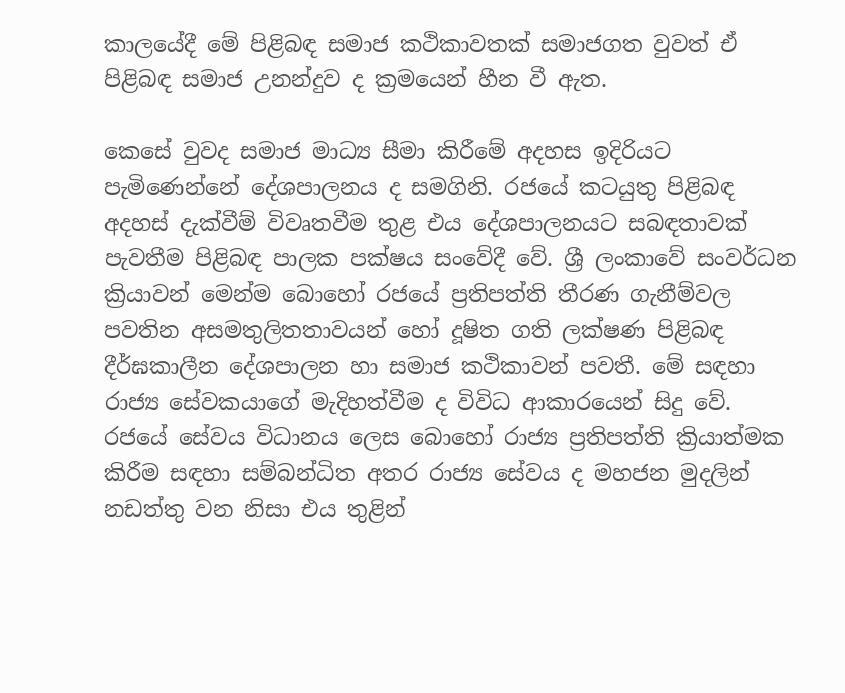කාලයේදී මේ පිළිබඳ සමාජ කථිකාවතක් සමාජගත වුවත් ඒ පිළිබඳ සමාජ උනන්දුව ද ක්‍රමයෙන් හීන වී ඇත.

කෙසේ වුවද සමාජ මාධ්‍ය සීමා කිරීමේ අදහස ඉදිරියට පැමිණෙන්නේ දේශපාලනය ද සමගිනි. රජයේ කටයුතු පිළිබඳ අදහස් දැක්වීම් විවෘතවීම තුළ එය දේශපාලනයට සබඳතාවක් පැවතීම පිළිබඳ පාලක පක්ෂය සංවේදී වේ. ශ්‍රී ලංකාවේ සංවර්ධන ක්‍රියාවන් මෙන්ම බොහෝ රජයේ ප්‍රතිපත්ති තීරණ ගැනීම්වල පවතින අසමතුලිතතාවයන් හෝ දූෂිත ගති ලක්ෂණ පිළිබඳ දීර්ඝකාලීන දේශපාලන හා සමාජ කථිකාවන් පවතී. මේ සඳහා රාජ්‍ය සේවකයාගේ මැදිහත්වීම ද විවිධ ආකාරයෙන් සිදු වේ. රජයේ සේවය විධානය ලෙස බොහෝ රාජ්‍ය ප්‍රතිපත්ති ක්‍රියාත්මක කිරීම සඳහා සම්බන්ධිත අතර රාජ්‍ය සේවය ද මහජන මුදලින් නඩත්තු වන නිසා එය තුළින්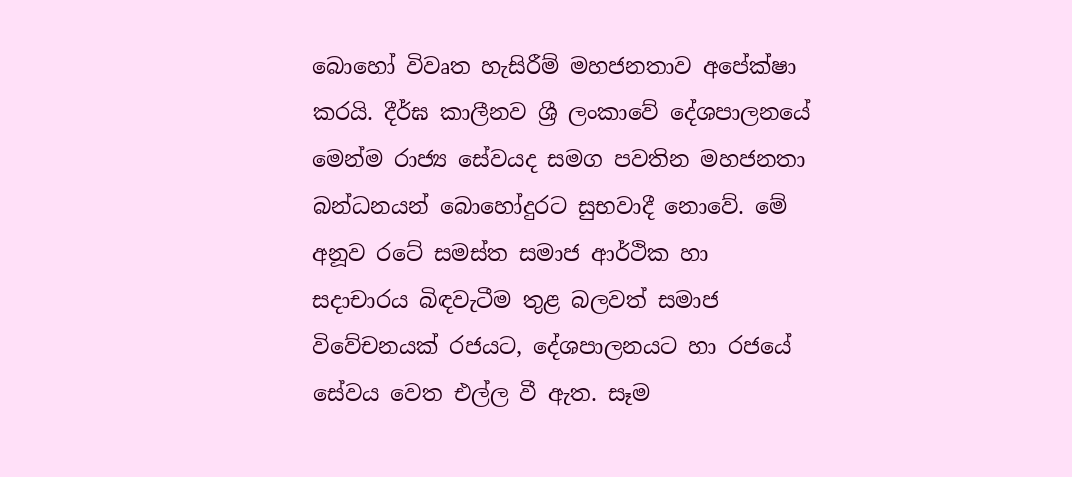බොහෝ විවෘත හැසිරීම් මහජනතාව අපේක්ෂා කරයි. දීර්ඝ කාලීනව ශ්‍රී ලංකාවේ දේශපාලනයේ මෙන්ම රාජ්‍ය සේවයද සමග පවතින මහජනතා බන්ධනයන් බොහෝදුරට සුභවාදී නොවේ. මේ අනූව රටේ සමස්ත සමාජ ආර්ථික හා සදාචාරය බිඳවැටීම තුළ බලවත් සමාජ විවේචනයක් රජයට, දේශපාලනයට හා රජයේ සේවය වෙත එල්ල වී ඇත. සෑම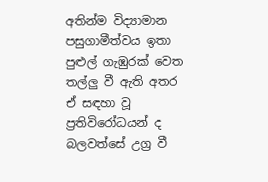අතින්ම විද්‍යාමාන පසුගාමීත්වය ඉතා පුළුල් ගැඹුරක් වෙත තල්ලු වී ඇති අතර ඒ සඳහා වූ ප්‍රතිවිරෝධයන් ද බලවත්සේ උග්‍ර වී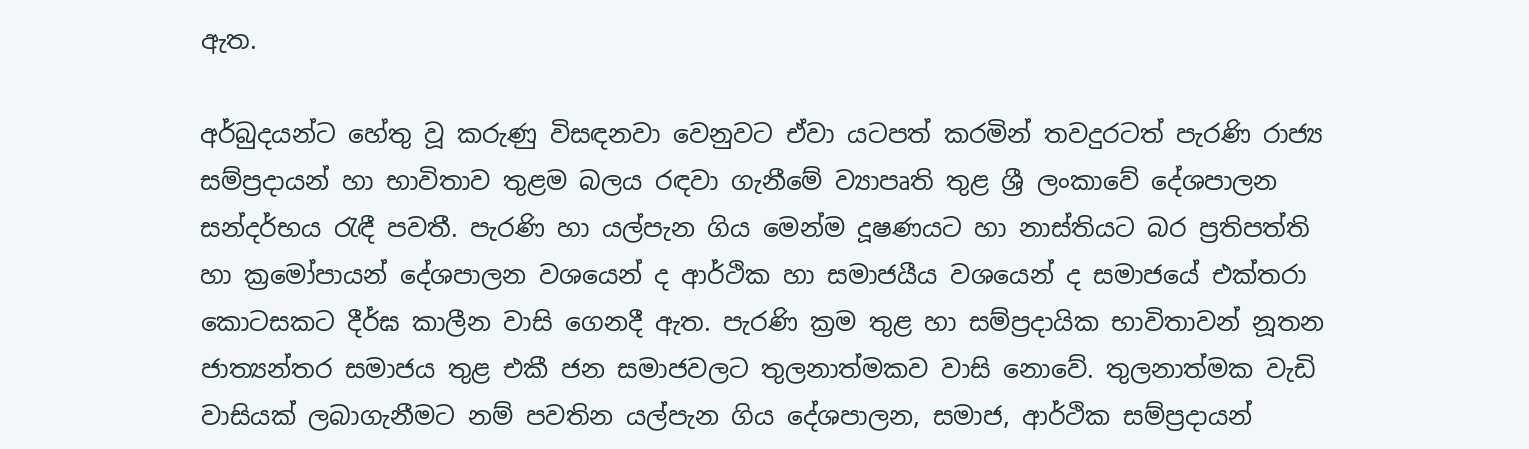ඇත.

අර්බුදයන්ට හේතු වූ කරුණු විසඳනවා වෙනුවට ඒවා යටපත් කරමින් තවදුරටත් පැරණි රාජ්‍ය සම්ප්‍රදායන් හා භාවිතාව තුළම බලය රඳවා ගැනීමේ ව්‍යාපෘති තුළ ශ්‍රී ලංකාවේ දේශපාලන සන්දර්භය රැඳී පවතී. පැරණි හා යල්පැන ගිය මෙන්ම දූෂණයට හා නාස්තියට බර ප්‍රතිපත්ති හා ක්‍රමෝපායන් දේශපාලන වශයෙන් ද ආර්ථික හා සමාජයීය වශයෙන් ද සමාජයේ එක්තරා කොටසකට දීර්ඝ කාලීන වාසි ගෙනදී ඇත. පැරණි ක්‍රම තුළ හා සම්ප්‍රදායික භාවිතාවන් නූතන ජාත්‍යන්තර සමාජය තුළ එකී ජන සමාජවලට තුලනාත්මකව වාසි නොවේ. තුලනාත්මක වැඩි වාසියක් ලබාගැනීමට නම් පවතින යල්පැන ගිය දේශපාලන, සමාජ, ආර්ථික සම්ප්‍රදායන්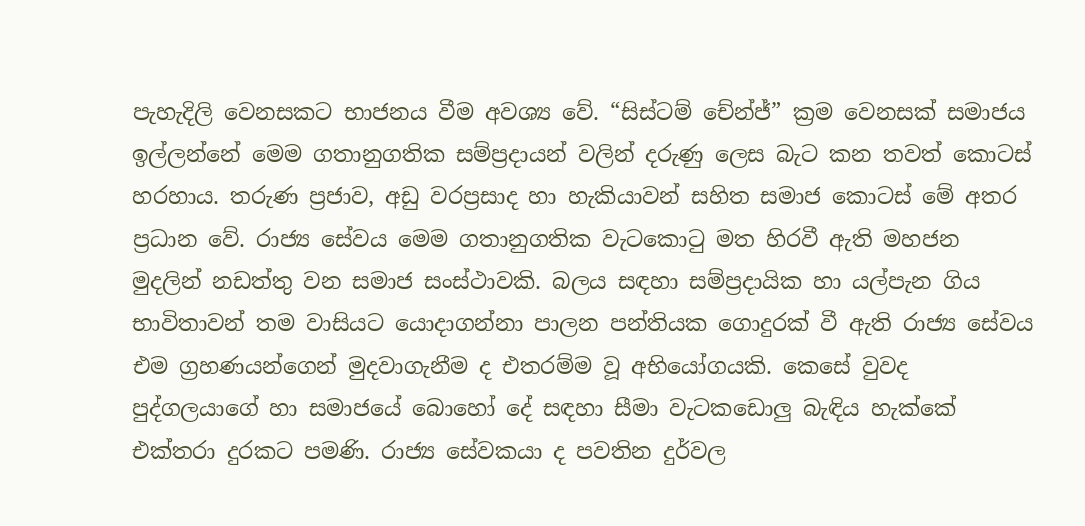පැහැදිලි වෙනසකට භාජනය වීම අවශ්‍ය වේ. “සිස්ටම් චේන්ජ්” ක්‍රම වෙනසක් සමාජය ඉල්ලන්නේ මෙම ගතානුගතික සම්ප්‍රදායන් වලින් දරුණු ලෙස බැට කන තවත් කොටස් හරහාය. තරුණ ප්‍රජාව, අඩු වරප්‍රසාද හා හැකියාවන් සහිත සමාජ කොටස් මේ අතර ප්‍රධාන වේ. රාජ්‍ය සේවය මෙම ගතානුගතික වැටකොටු මත හිරවී ඇති මහජන මුදලින් නඩත්තු වන සමාජ සංස්ථාවකි. බලය සඳහා සම්ප්‍රදායික හා යල්පැන ගිය භාවිතාවන් තම වාසියට යොදාගන්නා පාලන පන්තියක ගොදුරක් වී ඇති රාජ්‍ය සේවය එම ග්‍රහණයන්ගෙන් මුදවාගැනීම ද එතරම්ම වූ අභියෝගයකි. කෙසේ වුවද පුද්ගලයාගේ හා සමාජයේ බොහෝ දේ සඳහා සීමා වැටකඩොලු බැඳිය හැක්කේ එක්තරා දුරකට පමණි. රාජ්‍ය සේවකයා ද පවතින දුර්වල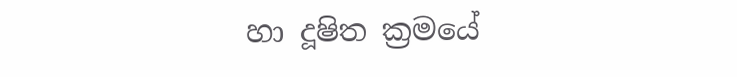හා දූෂිත ක්‍රමයේ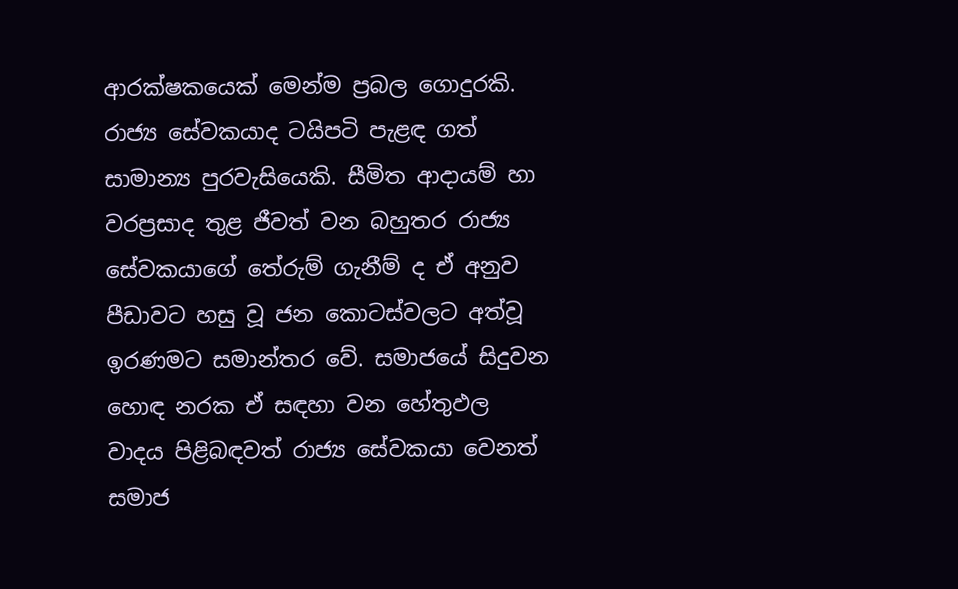ආරක්ෂකයෙක් මෙන්ම ප්‍රබල ගොදුරකි. රාජ්‍ය සේවකයාද ටයිපටි පැළඳ ගත් සාමාන්‍ය පුරවැසියෙකි. සීමිත ආදායම් හා වරප්‍රසාද තුළ ජීවත් වන බහුතර රාජ්‍ය සේවකයාගේ තේරුම් ගැනීම් ද ඒ අනුව පීඩාවට හසු වූ ජන කොටස්වලට අත්වූ ඉරණමට සමාන්තර වේ. සමාජයේ සිදුවන හොඳ නරක ඒ සඳහා වන හේතුඵල වාදය පිළිබඳවත් රාජ්‍ය සේවකයා වෙනත් සමාජ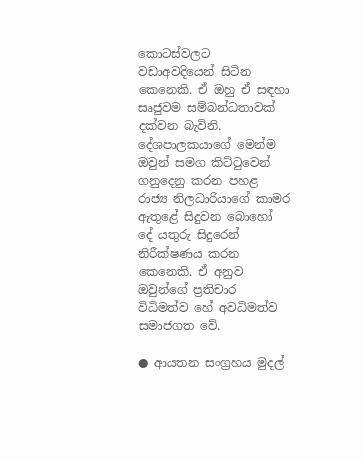කොටස්වලට වඩාඅවදියෙන් සිටින කෙනෙකි. ඒ ඔහු ඒ සඳහා සෘජුවම සම්බන්ධතාවක් දක්වන බැවිනි. දේශපාලකයාගේ මෙන්ම ඔවුන් සමග කිට්ටුවෙන් ගනුදෙනු කරන පහළ රාජ්‍ය නිලධාරියාගේ කාමර ඇතුළේ සිදුවන බොහෝ දේ යතුරු සිදුරෙන් නිරීක්ෂණය කරන කෙනෙකි. ඒ අනුව ඔවුන්ගේ ප්‍රතිචාර විධිමත්ව හේ අවධිමත්ව සමාජගත වේ.

● ආයතන සංග්‍රහය මුදල්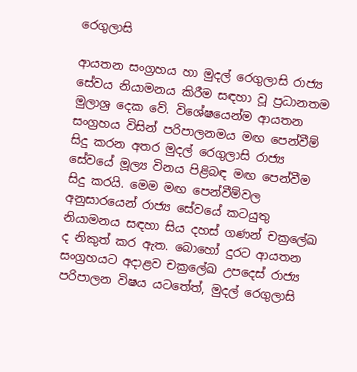රෙගුලාසි

ආයතන සංග්‍රහය හා මුදල් රෙගුලාසි රාජ්‍ය සේවය නියාමනය කිරීම සඳහා වූ ප්‍රධානතම මුලාශ්‍ර දෙක වේ. විශේෂයෙන්ම ආයතන සංග්‍රහය විසින් පරිපාලනමය මඟ පෙන්වීම් සිදු කරන අතර මුදල් රෙගුලාසි රාජ්‍ය සේවයේ මූල්‍ය විනය පිළිබඳ මඟ පෙන්වීම සිදු කරයි. මෙම මඟ පෙන්වීම්වල අනුසාරයෙන් රාජ්‍ය සේවයේ කටයුතු නියාමනය සඳහා සිය දහස් ගණන් චක්‍රලේඛ ද නිකුත් කර ඇත. බොහෝ දුරට ආයතන සංග්‍රහයට අදාළව චක්‍රලේඛ උපදෙස් රාජ්‍ය පරිපාලන විෂය යටතේත්, මුදල් රෙගුලාසි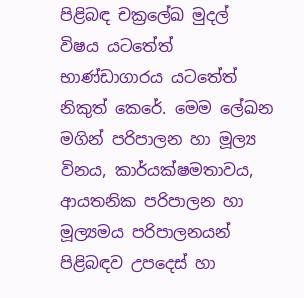පිළිබඳ චක්‍රලේඛ මුදල් විෂය යටතේත් භාණ්ඩාගාරය යටතේත් නිකුත් කෙරේ. මෙම ලේඛන මගින් පරිපාලන හා මූල්‍ය විනය, කාර්යක්ෂමතාවය, ආයතනික පරිපාලන හා මූල්‍යමය පරිපාලනයන් පිළිබඳව උපදෙස් හා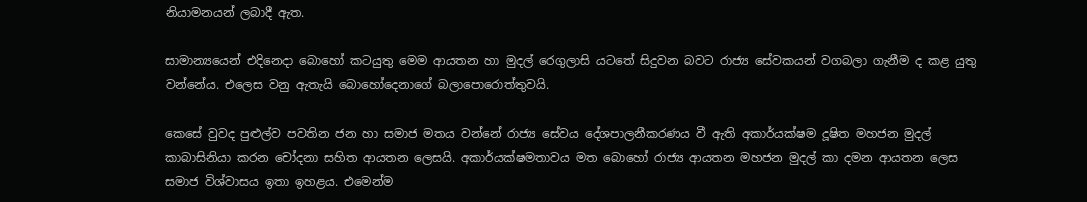නියාමනයන් ලබාදී ඇත.

සාමාන්‍යයෙන් එදිනෙදා බොහෝ කටයුතු මෙම ආයතන හා මුදල් රෙගුලාසි යටතේ සිදුවන බවට රාජ්‍ය සේවකයන් වගබලා ගැනීම ද කළ යුතු වන්නේය. එලෙස වනු ඇතැයි බොහෝදෙනාගේ බලාපොරොත්තුවයි.

කෙසේ වුවද පුළුල්ව පවතින ජන හා සමාජ මතය වන්නේ රාජ්‍ය සේවය දේශපාලනීකරණය වී ඇති අකාර්යක්ෂම දූෂිත මහජන මුදල් කාබාසිනියා කරන චෝදනා සහිත ආයතන ලෙසයි. අකාර්යක්ෂමතාවය මත බොහෝ රාජ්‍ය ආයතන මහජන මුදල් කා දමන ආයතන ලෙස සමාජ විශ්වාසය ඉතා ඉහළය. එමෙන්ම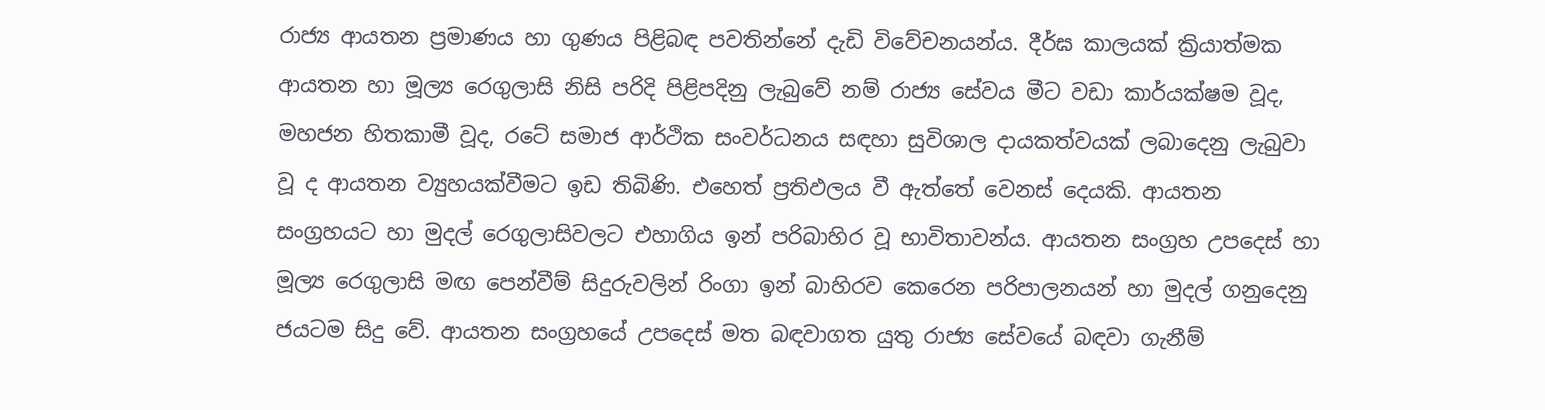රාජ්‍ය ආයතන ප්‍රමාණය හා ගුණය පිළිබඳ පවතින්නේ දැඩි විවේචනයන්ය. දීර්ඝ කාලයක් ක්‍රියාත්මක ආයතන හා මූල්‍ය රෙගුලාසි නිසි පරිදි පිළිපදිනු ලැබුවේ නම් රාජ්‍ය සේවය මීට වඩා කාර්යක්ෂම වූද, මහජන හිතකාමී වූද, රටේ සමාජ ආර්ථික සංවර්ධනය සඳහා සුවිශාල දායකත්වයක් ලබාදෙනු ලැබුවා වූ ද ආයතන ව්‍යුහයක්වීමට ඉඩ තිබිණි. එහෙත් ප්‍රතිඵලය වී ඇත්තේ වෙනස් දෙයකි. ආයතන සංග්‍රහයට හා මුදල් රෙගුලාසිවලට එහාගිය ඉන් පරිබාහිර වූ භාවිතාවන්ය. ආයතන සංග්‍රහ උපදෙස් හා මූල්‍ය රෙගුලාසි මඟ පෙන්වීම් සිදුරුවලින් රිංගා ඉන් බාහිරව කෙරෙන පරිපාලනයන් හා මුදල් ගනුදෙනු ජයටම සිදු වේ. ආයතන සංග්‍රහයේ උපදෙස් මත බඳවාගත යුතු රාජ්‍ය සේවයේ බඳවා ගැනීම්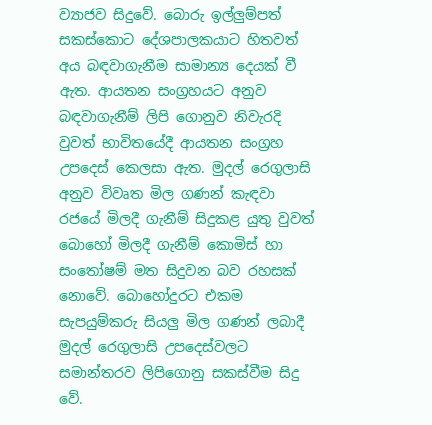ව්‍යාජව සිදුවේ. බොරු ඉල්ලුම්පත් සකස්කොට දේශපාලකයාට හිතවත් අය බඳවාගැනීම සාමාන්‍ය දෙයක් වී ඇත. ආයතන සංග්‍රහයට අනුව බඳවාගැනීම් ලිපි ගොනුව නිවැරදි වුවත් භාවිතයේදී ආයතන සංග්‍රහ උපදෙස් කෙලසා ඇත. මුදල් රෙගුලාසි අනුව විවෘත මිල ගණන් කැඳවා රජයේ මිලදී ගැනීම් සිදුකළ යුතු වුවත් බොහෝ මිලදී ගැනීම් කොමිස් හා සංතෝෂම් මත සිදුවන බව රහසක් නොවේ. බොහෝදුරට එකම සැපයුම්කරු සියලු මිල ගණන් ලබාදී මුදල් රෙගුලාසි උපදෙස්වලට සමාන්තරව ලිපිගොනු සකස්වීම සිදු වේ.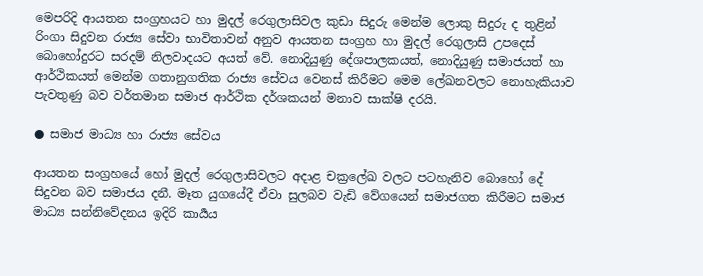මෙපරිදි ආයතන සංග්‍රහයට හා මුදල් රෙගුලාසිවල කුඩා සිදුරු මෙන්ම ලොකු සිදුරු ද තුළින් රිංගා සිදුවන රාජ්‍ය සේවා භාවිතාවන් අනුව ආයතන සංග්‍රහ හා මුදල් රෙගුලාසි උපදෙස් බොහෝදුරට සරදම් නිලවාදයට අයත් වේ. නොදියුණු දේශපාලකයත්, නොදියුණු සමාජයත් හා ආර්ථිකයත් මෙන්ම ගතානුගතික රාජ්‍ය සේවය වෙනස් කිරීමට මෙම ලේඛනවලට නොහැකියාව පැවතුණු බව වර්තමාන සමාජ ආර්ථික දර්ශකයන් මනාව සාක්ෂි දරයි.

● සමාජ මාධ්‍ය හා රාජ්‍ය සේවය

ආයතන සංග්‍රහයේ හෝ මුදල් රෙගුලාසිවලට අදාළ චක්‍රලේඛ වලට පටහැනිව බොහෝ දේ සිදුවන බව සමාජය දනී. මෑත යුගයේදී ඒවා සුලබව වැඩි වේගයෙන් සමාජගත කිරීමට සමාජ මාධ්‍ය සන්නිවේදනය ඉදිරි කාර්‍යය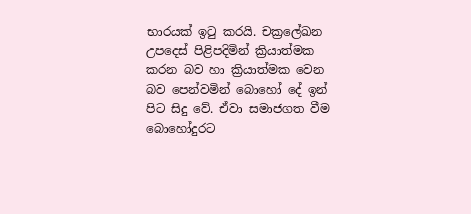භාරයක් ඉටු කරයි. චක්‍රලේඛන උපදෙස් පිළිපදිමින් ක්‍රියාත්මක කරන බව හා ක්‍රියාත්මක වෙන බව පෙන්වමින් බොහෝ දේ ඉන් පිට සිදු වේ. ඒවා සමාජගත වීම බොහෝදුරට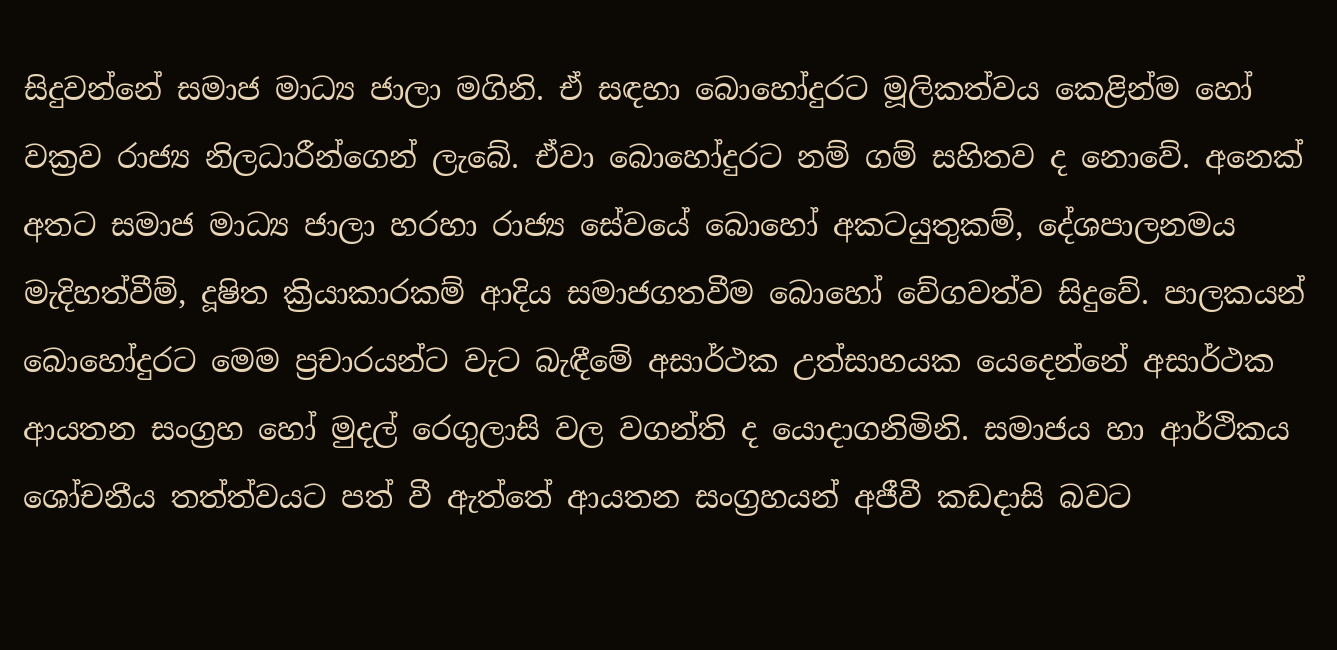සිදුවන්නේ සමාජ මාධ්‍ය ජාලා මගිනි. ඒ සඳහා බොහෝදුරට මූලිකත්වය කෙළින්ම හෝ වක්‍රව රාජ්‍ය නිලධාරීන්ගෙන් ලැබේ. ඒවා බොහෝදුරට නම් ගම් සහිතව ද නොවේ. අනෙක් අතට සමාජ මාධ්‍ය ජාලා හරහා රාජ්‍ය සේවයේ බොහෝ අකටයුතුකම්, දේශපාලනමය මැදිහත්වීම්, දූෂිත ක්‍රියාකාරකම් ආදිය සමාජගතවීම බොහෝ වේගවත්ව සිදුවේ. පාලකයන් බොහෝදුරට මෙම ප්‍රචාරයන්ට වැට බැඳීමේ අසාර්ථක උත්සාහයක යෙදෙන්නේ අසාර්ථක ආයතන සංග්‍රහ හෝ මුදල් රෙගුලාසි වල වගන්ති ද යොදාගනිමිනි. සමාජය හා ආර්ථිකය ශෝචනීය තත්ත්වයට පත් වී ඇත්තේ ආයතන සංග්‍රහයන් අජීවී කඩදාසි බවට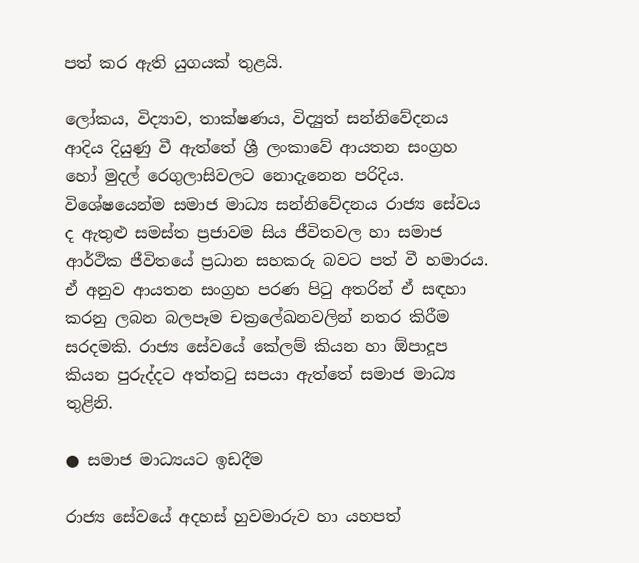පත් කර ඇති යුගයක් තුළයි.

ලෝකය, විද්‍යාව, තාක්ෂණය, විද්‍යුත් සන්නිවේදනය ආදිය දියුණු වී ඇත්තේ ශ්‍රී ලංකාවේ ආයතන සංග්‍රහ හෝ මුදල් රෙගුලාසිවලට නොදැනෙන පරිදිය. විශේෂයෙන්ම සමාජ මාධ්‍ය සන්නිවේදනය රාජ්‍ය සේවය ද ඇතුළු සමස්ත ප්‍රජාවම සිය ජීවිතවල හා සමාජ ආර්ථික ජීවිතයේ ප්‍රධාන සහකරු බවට පත් වී හමාරය. ඒ අනුව ආයතන සංග්‍රහ පරණ පිටු අතරින් ඒ සඳහා කරනු ලබන බලපෑම චක්‍රලේඛනවලින් නතර කිරීම සරදමකි. රාජ්‍ය සේවයේ කේලම් කියන හා ඕපාදූප කියන පුරුද්දට අත්තටු සපයා ඇත්තේ සමාජ මාධ්‍ය තුළිනි.

● සමාජ මාධ්‍යයට ඉඩදීම

රාජ්‍ය සේවයේ අදහස් හුවමාරුව හා යහපත්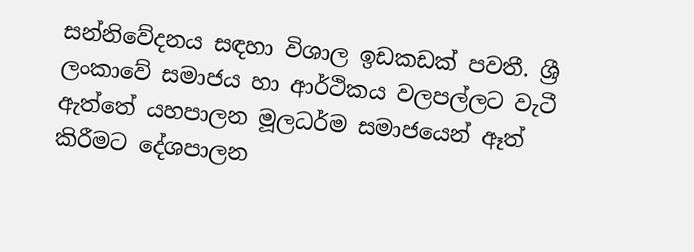සන්නිවේදනය සඳහා විශාල ඉඩකඩක් පවතී. ශ්‍රී ලංකාවේ සමාජය හා ආර්ථිකය වලපල්ලට වැටී ඇත්තේ යහපාලන මූලධර්ම සමාජයෙන් ඈත් කිරීමට දේශපාලන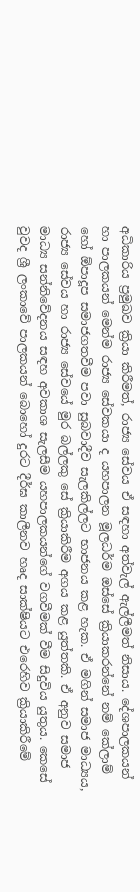අධිකාරිය ප්‍රමුඛව ක්‍රියා කිරීමත්, රාජ්‍ය සේවය ඒ සඳහා අත්වැල් ඇල්ලීමත් නිසාය. දේශපාලකයන් හා පාලකයන් මෙන්ම රාජ්‍ය සේවකයා ද යහපාලන මූලධර්ම ඔස්සේ ක්‍රියාකරන්නේ නම් කේලාම් හෝ ඕපාදූප සමාජගතවීම පවා සුබවාදීව සැලකිල්ලට භාජනය කළ හැක. ඒ මගින් සමාජ මාධ්‍යය, රාජ්‍ය සේවය හා රාජ්‍ය සේවයේ මුර බල්ලකු සේ ක්‍රියාකිරීම අගය කළ යුත්තකි. ඒ අනුව සමාජ මාධ්‍ය සන්නිවේදනය සඳහ අවකාශ සැලසීම යහපාලකයන්ගේ වගවීමක් වීම සිදුවිය යුතුය. කෙසේ වුවද ශ්‍රී ලංකාවේ පාලකයන් බොහෝ දුරට දීර්ඝ කාලීනව හෘද සාක්ෂියට එරෙහිව ක්‍රියාකිරීමේ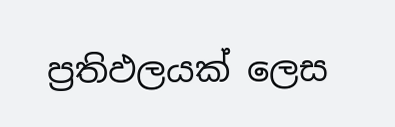ප්‍රතිඵලයක් ලෙස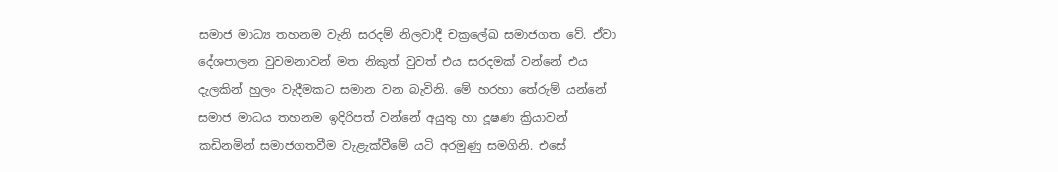සමාජ මාධ්‍ය තහනම වැනි සරදම් නිලවාදී චක්‍රලේඛ සමාජගත වේ. ඒවා දේශපාලන වුවමනාවන් මත නිකුත් වුවත් එය සරදමක් වන්නේ එය දැලකින් හුලං වැදීමකට සමාන වන බැවිනි. මේ හරහා තේරුම් යන්නේ සමාජ මාධය තහනම ඉදිරිපත් වන්නේ අයුතු හා දූෂණ ක්‍රියාවන් කඩිනමින් සමාජගතවීම වැළැක්වීමේ යටි අරමුණු සමගිනි. එසේ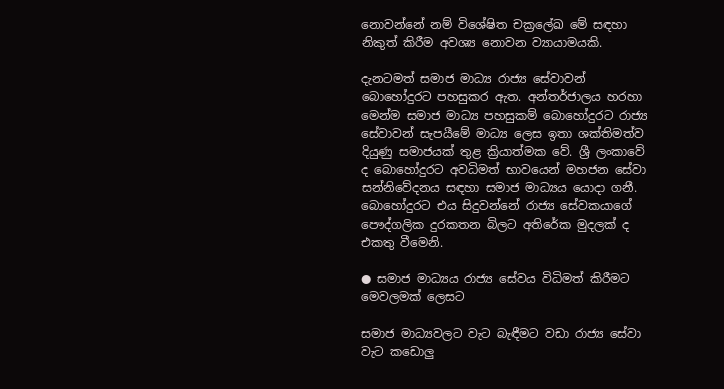නොවන්නේ නම් විශේෂිත චක්‍රලේඛ මේ සඳහා නිකුත් කිරීම අවශ්‍ය නොවන ව්‍යායාමයකි.

දැනටමත් සමාජ මාධ්‍ය රාජ්‍ය සේවාවන් බොහෝදුරට පහසුකර ඇත. අන්තර්ජාලය හරහා මෙන්ම සමාජ මාධ්‍ය පහසුකම් බොහෝදුරට රාජ්‍ය සේවාවන් සැපයීමේ මාධ්‍ය ලෙස ඉතා ශක්තිමත්ව දියුණු සමාජයක් තුළ ක්‍රියාත්මක වේ. ශ්‍රී ලංකාවේ ද බොහෝදුරට අවධිමත් භාවයෙන් මහජන සේවා සන්නිවේදනය සඳහා සමාජ මාධ්‍යය යොදා ගනී. බොහෝදුරට එය සිදුවන්නේ රාජ්‍ය සේවකයාගේ පෞද්ගලික දුරකතන බිලට අතිරේක මුදලක් ද එකතු වීමෙනි.

● සමාජ මාධ්‍යය රාජ්‍ය සේවය විධිමත් කිරීමට මෙවලමක් ලෙසට

සමාජ මාධ්‍යවලට වැට බැඳීමට වඩා රාජ්‍ය සේවා වැට කඩොලු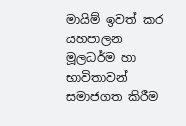මායිම් ඉවත් කර යහපාලන මූලධර්ම හා භාවිතාවන් සමාජගත කිරීම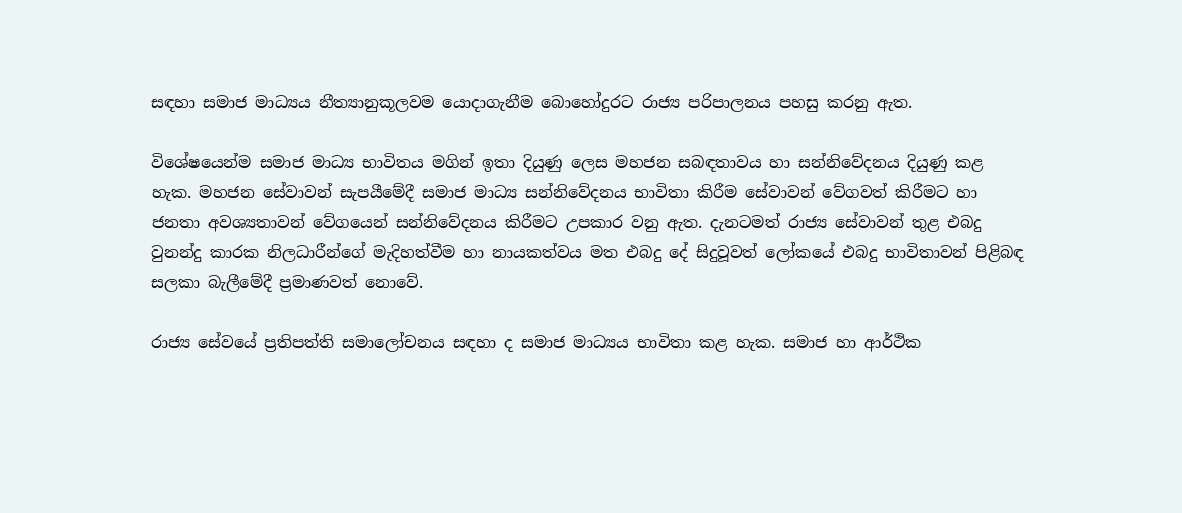සඳහා සමාජ මාධ්‍යය නීත්‍යානුකූලවම යොදාගැනීම බොහෝදුරට රාජ්‍ය පරිපාලනය පහසු කරනු ඇත.

විශේෂයෙන්ම සමාජ මාධ්‍ය භාවිතය මගින් ඉතා දියුණු ලෙස මහජන සබඳතාවය හා සන්නිවේදනය දියුණු කළ හැක. මහජන සේවාවන් සැපයීමේදී සමාජ මාධ්‍ය සන්නිවේදනය භාවිතා කිරීම සේවාවන් වේගවත් කිරීමට හා ජනතා අවශ්‍යතාවන් වේගයෙන් සන්නිවේදනය කිරීමට උපකාර වනු ඇත. දැනටමත් රාජ්‍ය සේවාවන් තුළ එබදු වුනන්දු කාරක නිලධාරීන්ගේ මැදිහත්වීම හා නායකත්වය මත එබදු දේ සිදුවූවත් ලෝකයේ එබදු භාවිතාවන් පිළිබඳ සලකා බැලීමේදී ප්‍රමාණවත් නොවේ.

රාජ්‍ය සේවයේ ප්‍රතිපත්ති සමාලෝචනය සඳහා ද සමාජ මාධ්‍යය භාවිතා කළ හැක. සමාජ හා ආර්ථික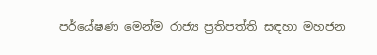පර්යේෂණ මෙන්ම රාජ්‍ය ප්‍රතිපත්ති සඳහා මහජන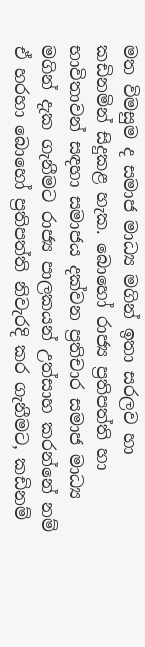මත විමසුම ද සමාජ මාධ්‍ය මගින් ඉතා සරලව හා කඩිනමින් සිදුකළ හැක. බොහෝ රාජ්‍ය ප්‍රතිපත්ති හා භාවිතාවන් සඳහා සමාජය දක්වන ප්‍රතිචාර සමාජ මාධ්‍ය මගින් දැක ගැනීමට රාජ්‍ය පාලකයන් උත්සාහ කරන්නේ නම් ඒ හරහා බොහෝ ප්‍රතිපත්ති නිවැරදි කර ගැනීමට, කඩිනම්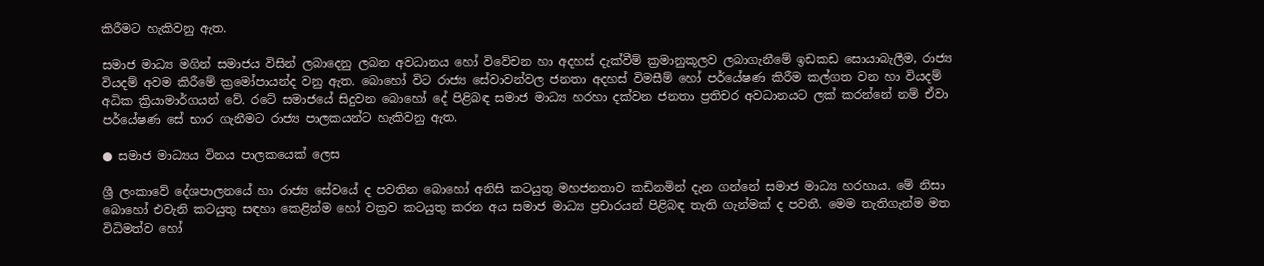කිරීමට හැකිවනු ඇත.

සමාජ මාධ්‍ය මගින් සමාජය විසින් ලබාදෙනු ලබන අවධානය හෝ විවේචන හා අදහස් දැක්වීම් ක්‍රමානුකූලව ලබාගැනීමේ ඉඩකඩ සොයාබැලීම, රාජ්‍ය වියදම් අවම කිරීමේ ක්‍රමෝපායන්ද වනු ඇත. බොහෝ විට රාජ්‍ය සේවාවන්වල ජනතා අදහස් විමසීම් හෝ පර්යේෂණ කිරීම කල්ගත වන හා වියදම් අධික ක්‍රියාමාර්ගයන් වේ. රටේ සමාජයේ සිදුවන බොහෝ දේ පිළිබඳ සමාජ මාධ්‍ය හරහා දක්වන ජනතා ප්‍රතිචර අවධානයට ලක් කරන්නේ නම් ඒවා පර්යේෂණ සේ භාර ගැනීමට රාජ්‍ය පාලකයන්ට හැකිවනු ඇත.

● සමාජ මාධ්‍යය විනය පාලකයෙක් ලෙස

ශ්‍රී ලංකාවේ දේශපාලනයේ හා රාජ්‍ය සේවයේ ද පවතින බොහෝ අනිසි කටයුතු මහජනතාව කඩිනමින් දැන ගන්නේ සමාජ මාධ්‍ය හරහාය. මේ නිසා බොහෝ එවැනි කටයුතු සඳහා කෙළින්ම හෝ වක්‍රව කටයුතු කරන අය සමාජ මාධ්‍ය ප්‍රචාරයන් පිළිබඳ තැති ගැන්මක් ද පවතී. මෙම තැතිගැන්ම මත විධිමත්ව හෝ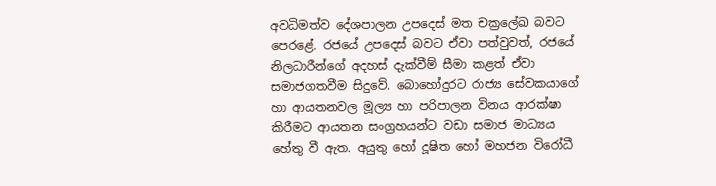අවධිමත්ව දේශපාලන උපදෙස් මත චක්‍රලේඛ බවට පෙරළේ. රජයේ උපදෙස් බවට ඒවා පත්වුවත්, රජයේ නිලධාරීන්ගේ අදහස් දැක්වීම් සීමා කළත් ඒවා සමාජගතවීම සිදුවේ. බොහෝදුරට රාජ්‍ය සේවකයාගේ හා ආයතනවල මූල්‍ය හා පරිපාලන විනය ආරක්ෂා කිරීමට ආයතන සංග්‍රහයන්ට වඩා සමාජ මාධ්‍යය හේතු වී ඇත. අයුතු හෝ දූෂිත හෝ මහජන විරෝධී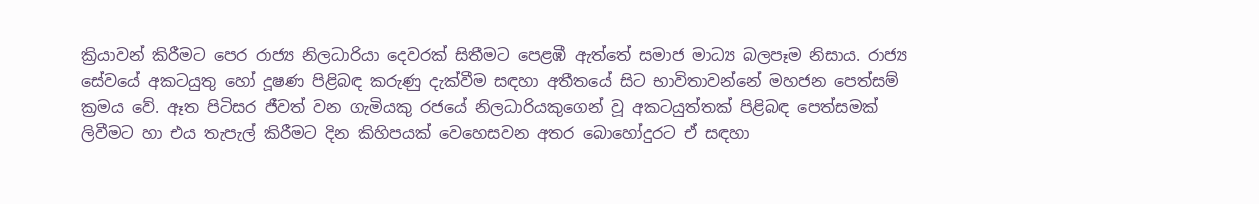ක්‍රියාවන් කිරීමට පෙර රාජ්‍ය නිලධාරියා දෙවරක් සිතීමට පෙළඹී ඇත්තේ සමාජ මාධ්‍ය බලපෑම නිසාය. රාජ්‍ය සේවයේ අකටයුතු හෝ දූෂණ පිළිබඳ කරුණු දැක්වීම සඳහා අතීතයේ සිට භාවිතාවන්නේ මහජන පෙත්සම් ක්‍රමය වේ. ඈත පිටිසර ජීවත් වන ගැමියකු රජයේ නිලධාරියකුගෙන් වූ අකටයුත්තක් පිළිබඳ පෙත්සමක් ලිවීමට හා එය තැපැල් කිරීමට දින කිහිපයක් වෙහෙසවන අතර බොහෝදුරට ඒ සඳහා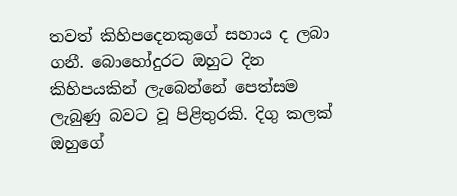තවත් කිහිපදෙනකුගේ සහාය ද ලබා ගනී. බොහෝදුරට ඔහුට දින කිහිපයකින් ලැබෙන්නේ පෙත්සම ලැබුණු බවට වූ පිළිතුරකි. දිගු කලක් ඔහුගේ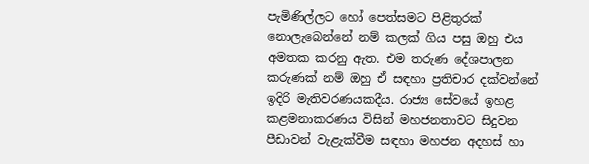පැමිණිල්ලට හෝ පෙත්සමට පිළිතුරක් නොලැබෙන්නේ නම් කලක් ගිය පසු ඔහු එය අමතක කරනු ඇත. එම තරුණ දේශපාලන කරුණක් නම් ඔහු ඒ සඳහා ප්‍රතිචාර දක්වන්නේ ඉදිරි මැතිවරණයකදීය. රාජ්‍ය සේවයේ ඉහළ කළමනාකරණය විසින් මහජනතාවට සිදුවන පීඩාවන් වැළැක්වීම සඳහා මහජන අදහස් හා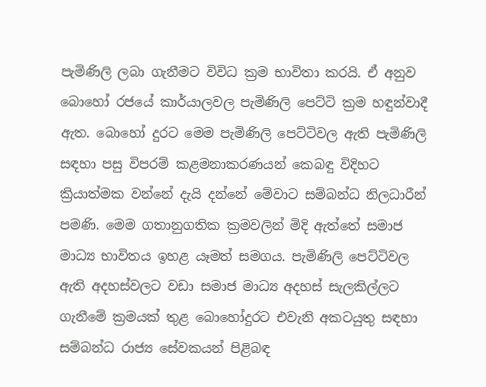පැමිණිලි ලබා ගැනීමට විවිධ ක්‍රම භාවිතා කරයි. ඒ අනුව බොහෝ රජයේ කාර්යාලවල පැමිණිලි පෙට්ටි ක්‍රම හඳුන්වාදී ඇත. බොහෝ දුරට මෙම පැමිණිලි පෙට්ටිවල ඇති පැමිණිලි සඳහා පසු විපරම් කළමනාකරණයන් කෙබඳු විදිහට ක්‍රියාත්මක වන්නේ දැයි දන්නේ මේවාට සම්බන්ධ නිලධාරීන් පමණි. මෙම ගතානුගතික ක්‍රමවලින් මිදි ඇත්තේ සමාජ මාධ්‍ය භාවිතය ඉහළ යෑමත් සමගය. පැමිණිලි පෙට්ටිවල ඇති අදහස්වලට වඩා සමාජ මාධ්‍ය අදහස් සැලකිල්ලට ගැනීමේ ක්‍රමයක් තුළ බොහෝදුරට එවැනි අකටයුතු සඳහා සම්බන්ධ රාජ්‍ය සේවකයන් පිළිබඳ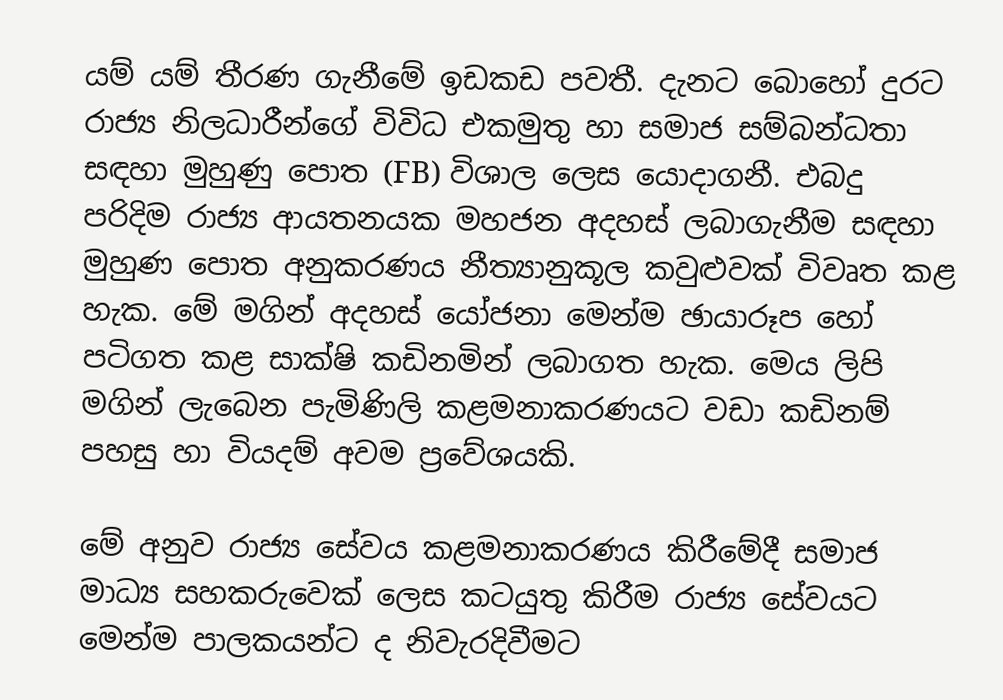යම් යම් තීරණ ගැනීමේ ඉඩකඩ පවතී. දැනට බොහෝ දුරට රාජ්‍ය නිලධාරීන්ගේ විවිධ එකමුතු හා සමාජ සම්බන්ධතා සඳහා මුහුණු පොත (FB) විශාල ලෙස යොදාගනී. එබදු පරිදිම රාජ්‍ය ආයතනයක මහජන අදහස් ලබාගැනීම සඳහා මුහුණ පොත අනුකරණය නීත්‍යානුකූල කවුළුවක් විවෘත කළ හැක. මේ මගින් අදහස් යෝජනා මෙන්ම ඡායාරූප හෝ පටිගත කළ සාක්ෂි කඩිනමින් ලබාගත හැක. මෙය ලිපි මගින් ලැබෙන පැමිණිලි කළමනාකරණයට වඩා කඩිනම් පහසු හා වියදම් අවම ප්‍රවේශයකි.

මේ අනුව රාජ්‍ය සේවය කළමනාකරණය කිරීමේදී සමාජ මාධ්‍ය සහකරුවෙක් ලෙස කටයුතු කිරීම රාජ්‍ය සේවයට මෙන්ම පාලකයන්ට ද නිවැරදිවීමට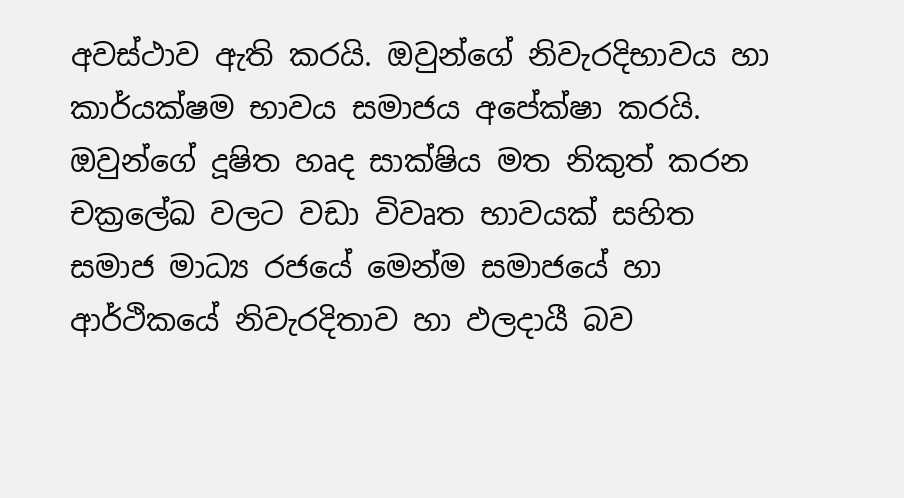අවස්ථාව ඇති කරයි. ඔවුන්ගේ නිවැරදිභාවය හා කාර්යක්ෂම භාවය සමාජය අපේක්ෂා කරයි. ඔවුන්ගේ දූෂිත හෘද සාක්ෂිය මත නිකුත් කරන චක්‍රලේඛ වලට වඩා විවෘත භාවයක් සහිත සමාජ මාධ්‍ය රජයේ මෙන්ම සමාජයේ හා ආර්ථිකයේ නිවැරදිතාව හා ඵලදායී බව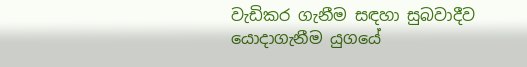වැඩිකර ගැනීම සඳහා සුබවාදීව යොදාගැනීම යුගයේ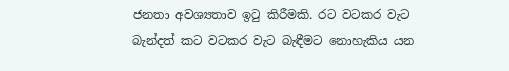ජනතා අවශ්‍යතාව ඉටු කිරීමකි. රට වටකර වැට බැන්දත් කට වටකර වැට බැඳීමට නොහැකිය යන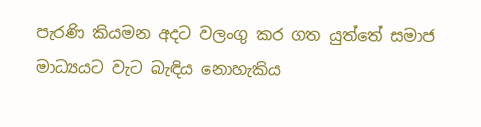පැරණි කියමන අදට වලංගු කර ගත යුත්තේ සමාජ මාධ්‍යයට වැට බැඳිය නොහැකිය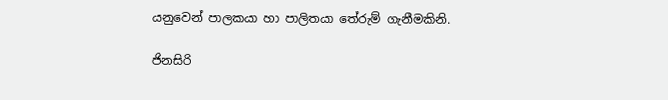යනුවෙන් පාලකයා හා පාලිතයා තේරුම් ගැනීමකිනි.

ජිනසිරි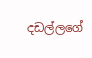දඩල්ලගේ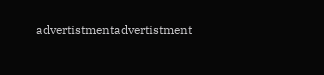advertistmentadvertistment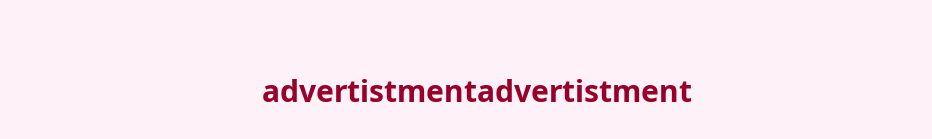advertistmentadvertistment